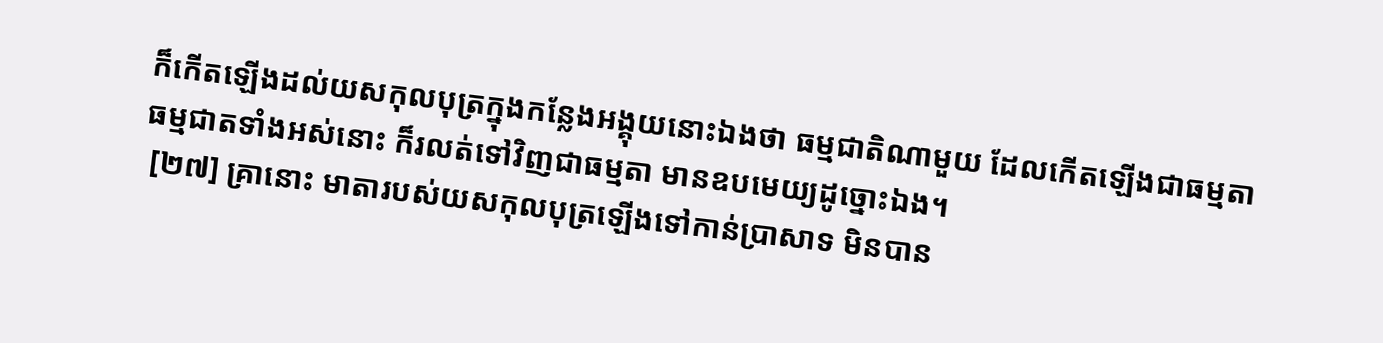ក៏កើតឡើងដល់យសកុលបុត្រក្នុងកន្លែងអង្គុយនោះឯងថា ធម្មជាតិណាមួយ ដែលកើតឡើងជាធម្មតា ធម្មជាតទាំងអស់នោះ ក៏រលត់ទៅវិញជាធម្មតា មានឧបមេយ្យដូច្នោះឯង។
 [២៧] គ្រានោះ មាតារបស់យសកុលបុត្រឡើងទៅកាន់ប្រាសាទ មិនបាន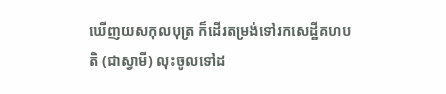ឃើញយសកុលបុត្រ ក៏ដើរតម្រង់ទៅរកសេដ្ឋីគហបតិ (ជាស្វាមី) លុះចូលទៅដ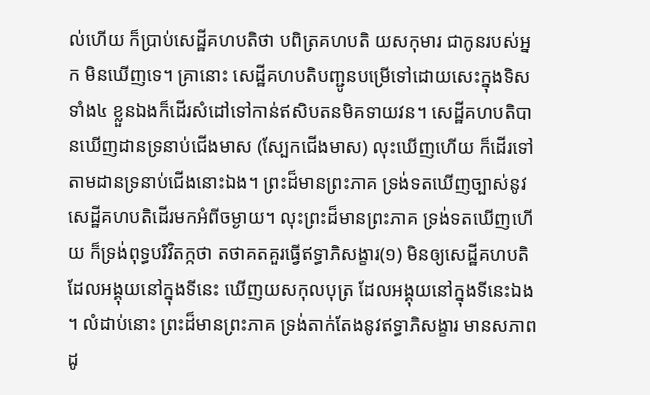ល់ហើយ ក៏ប្រាប់សេដ្ឋីគហបតិថា បពិត្រគហបតិ យសកុមារ ជាកូនរបស់អ្នក មិនឃើញទេ។ គ្រានោះ សេដ្ឋីគហបតិបញ្ជូនបម្រើទៅដោយសេះក្នុងទិសទាំង៤ ខ្លួនឯងក៏ដើរសំដៅទៅកាន់ឥសិបតនមិគទាយវន។ សេដ្ឋីគហបតិបានឃើញដានទ្រនាប់ជើងមាស (ស្បែកជើងមាស) លុះឃើញហើយ ក៏ដើរទៅតាមដានទ្រនាប់ជើងនោះឯង។ ព្រះដ៏មានព្រះភាគ ទ្រង់ទតឃើញច្បាស់នូវសេដ្ឋីគហបតិដើរមកអំពីចម្ងាយ។ លុះព្រះដ៏មានព្រះភាគ ទ្រង់ទតឃើញហើយ ក៏ទ្រង់ពុទ្ធបរិវិតក្កថា តថាគតគួរធ្វើឥទ្ធាភិសង្ខារ(១) មិនឲ្យសេដ្ឋីគហបតិដែលអង្គុយនៅក្នុងទីនេះ ឃើញយសកុលបុត្រ ដែលអង្គុយនៅក្នុងទីនេះឯង។ លំដាប់នោះ ព្រះដ៏មានព្រះភាគ ទ្រង់តាក់តែងនូវឥទ្ធាភិសង្ខារ មានសភាពដូ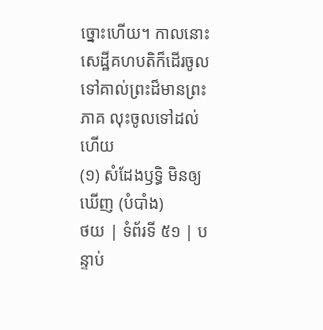ច្នោះហើយ។ កាលនោះ សេដ្ឋីគហបតិក៏ដើរចូលទៅគាល់ព្រះដ៏មានព្រះភាគ លុះចូលទៅដល់ហើយ
(១) សំដែងឫទ្ធិ មិនឲ្យឃើញ (បំបាំង)
ថយ | ទំព័រទី ៥១ | បន្ទាប់